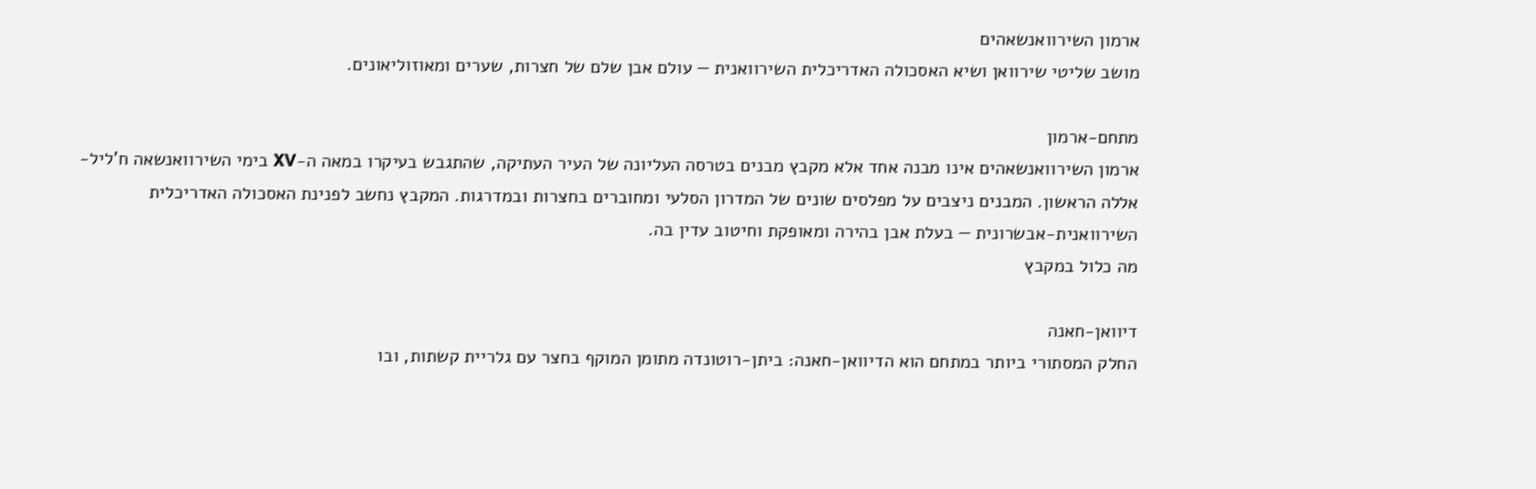ארמון השירוואנשאהים
מושב שליטי שירוואן ושיא האסכולה האדריכלית השירוואנית — עולם אבן שלם של חצרות, שערים ומאוזוליאונים.

מתחם-ארמון
ארמון השירוואנשאהים אינו מבנה אחד אלא מקבץ מבנים בטרסה העליונה של העיר העתיקה, שהתגבש בעיקרו במאה ה-XV בימי השירוואנשאה ח'ליל-אללה הראשון. המבנים ניצבים על מפלסים שונים של המדרון הסלעי ומחוברים בחצרות ובמדרגות. המקבץ נחשב לפנינת האסכולה האדריכלית השירוואנית-אבשרונית — בעלת אבן בהירה ומאופקת וחיטוב עדין בה.
מה כלול במקבץ

דיוואן-חאנה
החלק המסתורי ביותר במתחם הוא הדיוואן-חאנה: ביתן-רוטונדה מתומן המוקף בחצר עם גלריית קשתות, ובו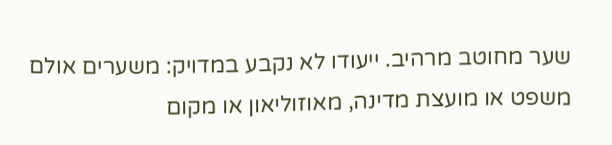שער מחוטב מרהיב. ייעודו לא נקבע במדויק: משערים אולם משפט או מועצת מדינה, מאוזוליאון או מקום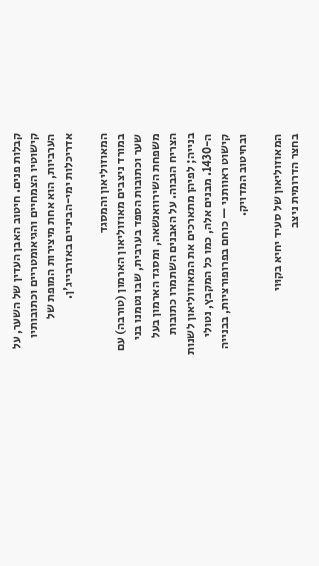קבלות פנים. חיטוב האבן העדין של השער, על קישוטיו הצמחיים והגיאומטריים וכתובותיו הערביות, הוא אחת מיצירות המופת של אדריכלות ימי-הביניים באזרבייג'ן.

המאוזוליאון והמסגד
במורד ניצבים מאוזוליאון הארמון (טורבה) עם שער וכתובות הספד בערבית, שבו נטמנו בני משפחת השירוואנשאה, ומסגד הארמון בעל הצריח הגבוה. על האבנים השתמרו כתובות בנייה; לפיהן מתארכים את המאוזוליאון לשנות ה-1430. מבנים אלה, כמו כל המקבץ, נטולי קישוט ראוותני — כוחם בפרופורציות, בבנייה ובחיטוב המדויק.

המאוזוליאון של סעיד יחיא בקוּוי
בחצר הדרומית ניצב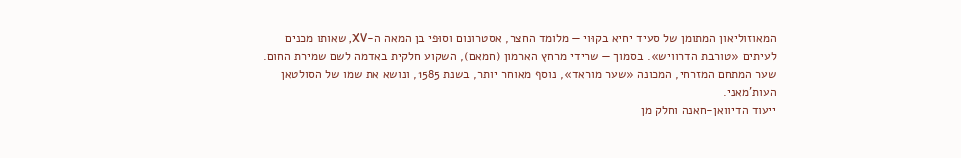המאוזוליאון המתומן של סעיד יחיא בקוּוי — מלומד החצר, אסטרונום וסוּפי בן המאה ה-XV, שאותו מכנים לעיתים «טורבת הדרוויש». בסמוך — שרידי מרחץ הארמון (חמאם), השקוע חלקית באדמה לשם שמירת החום. שער המתחם המזרחי, המכונה «שער מוראד», נוסף מאוחר יותר, בשנת 1585, ונושא את שמו של הסולטאן העות'מאני.
ייעוד הדיוואן-חאנה וחלק מן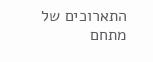התארוכים של מתחם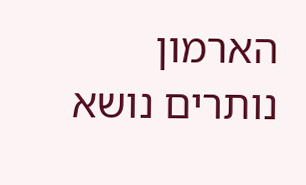הארמון נותרים נושא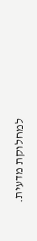למחלוקת מדעית.